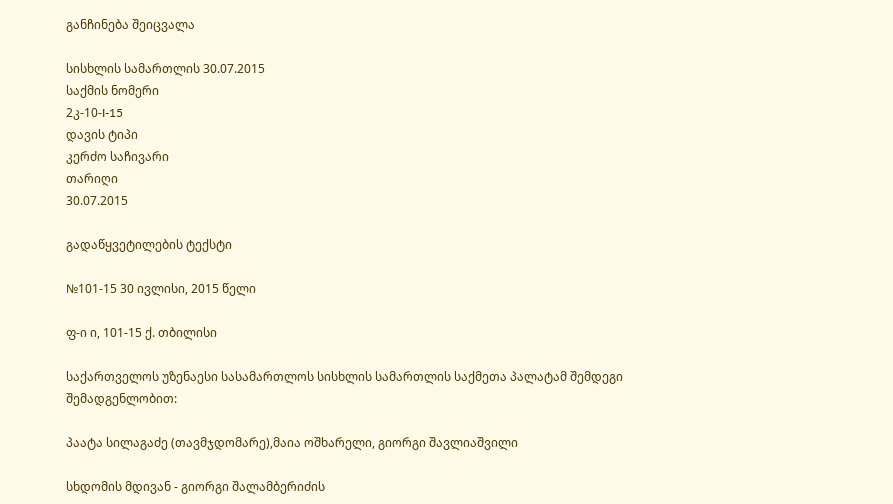განჩინება შეიცვალა

სისხლის სამართლის 30.07.2015
საქმის ნომერი
2კ-10-I-15
დავის ტიპი
კერძო საჩივარი
თარიღი
30.07.2015

გადაწყვეტილების ტექსტი

№101-15 30 ივლისი, 2015 წელი

ფ-ი ი, 101-15 ქ. თბილისი

საქართველოს უზენაესი სასამართლოს სისხლის სამართლის საქმეთა პალატამ შემდეგი შემადგენლობით:

პაატა სილაგაძე (თავმჯდომარე),მაია ოშხარელი, გიორგი შავლიაშვილი

სხდომის მდივან - გიორგი შალამბერიძის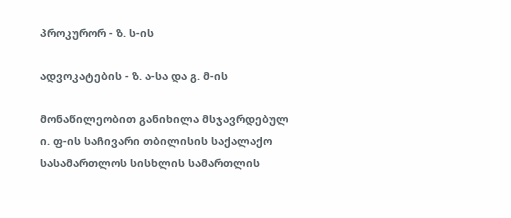პროკურორ - ზ. ს-ის

ადვოკატების - ზ. ა-სა და გ. მ-ის

მონაწილეობით განიხილა მსჯავრდებულ ი. ფ-ის საჩივარი თბილისის საქალაქო სასამართლოს სისხლის სამართლის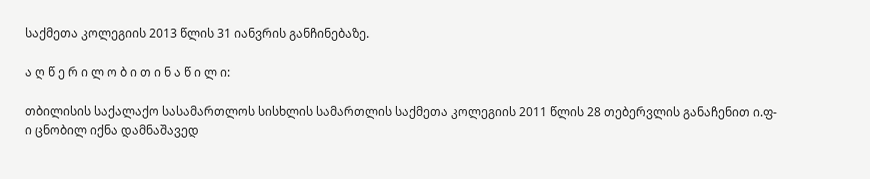საქმეთა კოლეგიის 2013 წლის 31 იანვრის განჩინებაზე.

ა ღ წ ე რ ი ლ ო ბ ი თ ი ნ ა წ ი ლ ი:

თბილისის საქალაქო სასამართლოს სისხლის სამართლის საქმეთა კოლეგიის 2011 წლის 28 თებერვლის განაჩენით ი.ფ-ი ცნობილ იქნა დამნაშავედ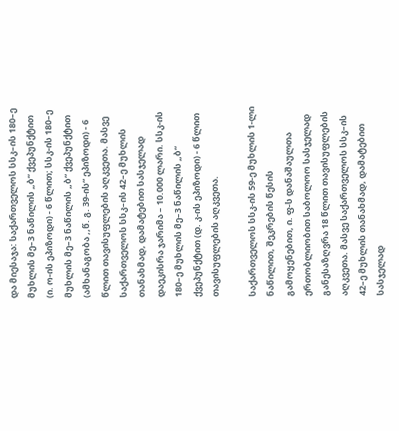და მიესაჯა: საქართველოს სსკ–ის 180–ე მუხლის მე–3 ნაწილის „ბ“ ქვეპუნქტით (ი. ო-ის ეპიზოდი) - 6 წლით; სსკ-ის 180–ე მუხლის მე–3 ნაწილის „ბ“ ქვეპუნქტით (ამხანაგობა ,,წ. გ. 39-ის“ ეპიზოდი) - 6 წლით თავისუფლების აღკვეთა. მასვე საქართველოს სსკ–ის 42–ე მუხლის თანახმად, დამატებით სასჯელად დაეკისრა ჯარიმა – 10.000 ლარი. სსკ-ის 180–ე მუხლის მე–3 ნაწილის „ბ“ ქვეპუნქტით (დ. კ-ის ეპიზოდი) - 6 წლით თავისუფლების აღკვეთა.

საქართველოს სსკ-ის 59-ე მუხლის 1-ლი ნაწილით, შეკრების წესის გამოყენებით, ი. ფ-ს დანაშაულთა ერთობლიობით საბოლოო სასჯელად განესაზღვრა 18 წლით თავისუფლების აღკვეთა. მასვე საქართველოს სსკ–ის 42–ე მუხლის თანახმად, დამატებით სასჯელად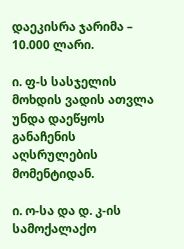დაეკისრა ჯარიმა – 10.000 ლარი.

ი. ფ-ს სასჯელის მოხდის ვადის ათვლა უნდა დაეწყოს განაჩენის აღსრულების მომენტიდან.

ი. ო-სა და დ. კ-ის სამოქალაქო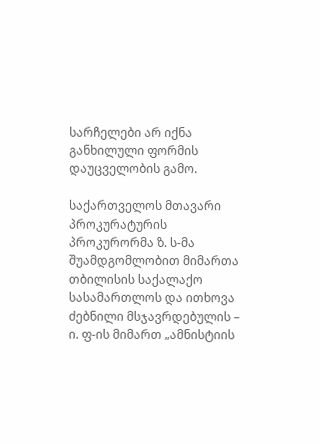სარჩელები არ იქნა განხილული ფორმის დაუცველობის გამო.

საქართველოს მთავარი პროკურატურის პროკურორმა ზ. ს-მა შუამდგომლობით მიმართა თბილისის საქალაქო სასამართლოს და ითხოვა ძებნილი მსჯავრდებულის – ი. ფ-ის მიმართ „ამნისტიის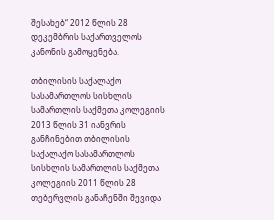შესახებ“ 2012 წლის 28 დეკემბრის საქართველოს კანონის გამოყენება.

თბილისის საქალაქო სასამართლოს სისხლის სამართლის საქმეთა კოლეგიის 2013 წლის 31 იანვრის განჩინებით თბილისის საქალაქო სასამართლოს სისხლის სამართლის საქმეთა კოლეგიის 2011 წლის 28 თებერვლის განაჩენში შევიდა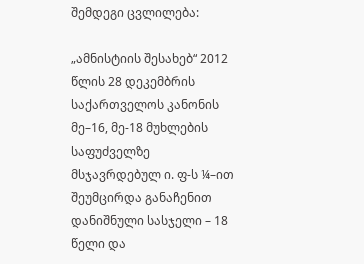შემდეგი ცვლილება:

„ამნისტიის შესახებ“ 2012 წლის 28 დეკემბრის საქართველოს კანონის მე–16, მე-18 მუხლების საფუძველზე მსჯავრდებულ ი. ფ-ს ¼–ით შეუმცირდა განაჩენით დანიშნული სასჯელი – 18 წელი და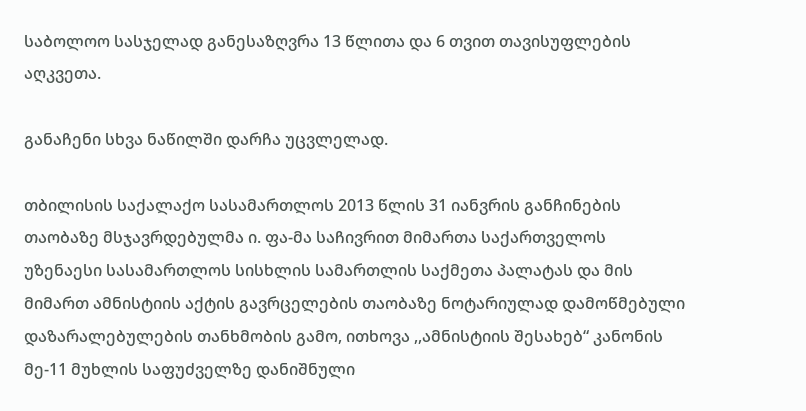საბოლოო სასჯელად განესაზღვრა 13 წლითა და 6 თვით თავისუფლების აღკვეთა.

განაჩენი სხვა ნაწილში დარჩა უცვლელად.

თბილისის საქალაქო სასამართლოს 2013 წლის 31 იანვრის განჩინების თაობაზე მსჯავრდებულმა ი. ფა-მა საჩივრით მიმართა საქართველოს უზენაესი სასამართლოს სისხლის სამართლის საქმეთა პალატას და მის მიმართ ამნისტიის აქტის გავრცელების თაობაზე ნოტარიულად დამოწმებული დაზარალებულების თანხმობის გამო, ითხოვა ,,ამნისტიის შესახებ“ კანონის მე-11 მუხლის საფუძველზე დანიშნული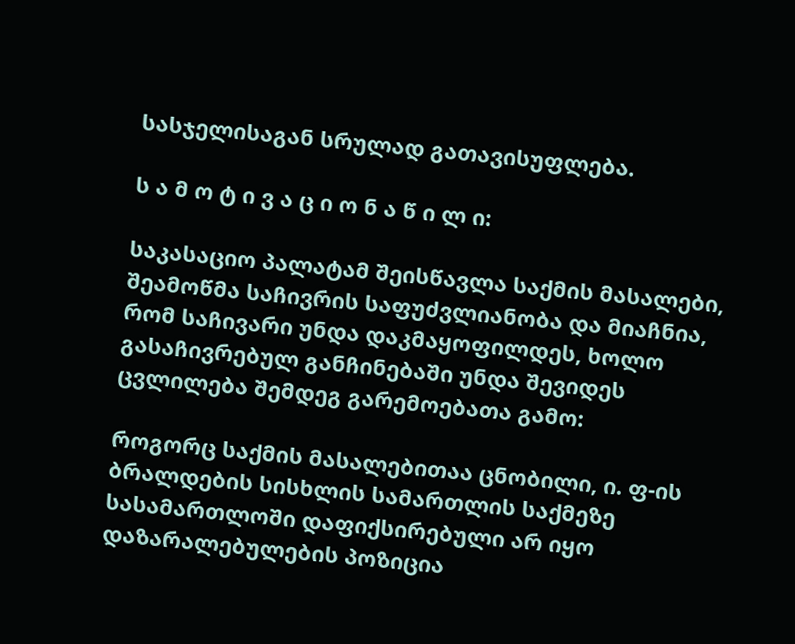სასჯელისაგან სრულად გათავისუფლება.

ს ა მ ო ტ ი ვ ა ც ი ო ნ ა წ ი ლ ი:

საკასაციო პალატამ შეისწავლა საქმის მასალები, შეამოწმა საჩივრის საფუძვლიანობა და მიაჩნია, რომ საჩივარი უნდა დაკმაყოფილდეს, ხოლო გასაჩივრებულ განჩინებაში უნდა შევიდეს ცვლილება შემდეგ გარემოებათა გამო:

როგორც საქმის მასალებითაა ცნობილი, ი. ფ-ის ბრალდების სისხლის სამართლის საქმეზე სასამართლოში დაფიქსირებული არ იყო დაზარალებულების პოზიცია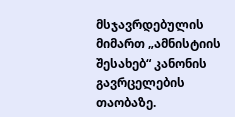მსჯავრდებულის მიმართ „ამნისტიის შესახებ“ კანონის გავრცელების თაობაზე.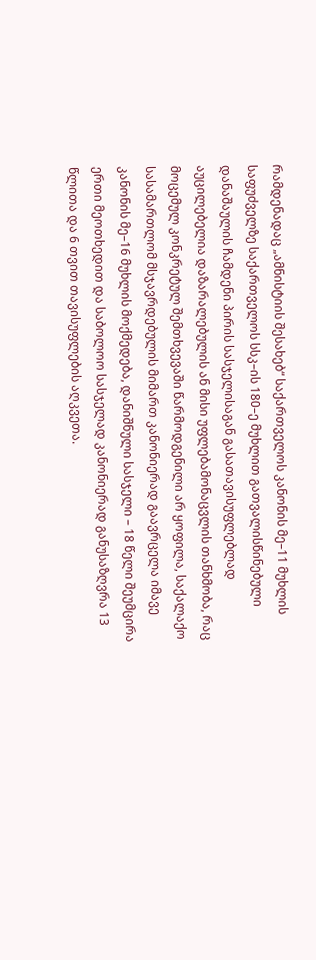რამდენადაც „ამნისტიის შესახებ“ საქართველოს კანონის მე–11 მუხლის საფუძველზე საქართველოს სსკ–ის 180–ე მუხლით გათვალისწინებული დანაშაულის ჩამდენი პირის სასჯელისაგან გასათავისუფლებლად აუცილებელია დაზარალებულის ან მისი უფლებამონაცვლის თანხმობა, რაც მოცემულ კონკრეტულ შემთხვევაში წარმოდგენილი არ ყოფილა, საქალაქო სასამართლომ მსჯავრდებულის მიმართ კანონიერად გაავრცელა იმავე კანონის მე–16 მუხლის მოქმედება, დანიშნული სასჯელი – 18 წელი შეუმცირა ერთი მეოთხედით და საბოლოო სასჯელად კანონიერად განუსაზღვრა 13 წლითა და 6 თვით თავისუფლების აღკვეთა.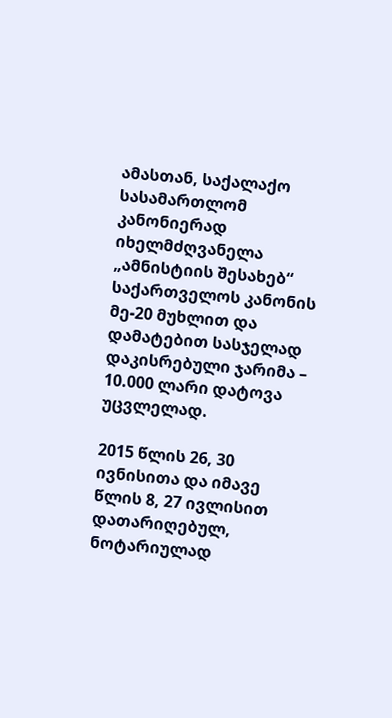ამასთან, საქალაქო სასამართლომ კანონიერად იხელმძღვანელა „ამნისტიის შესახებ“ საქართველოს კანონის მე-20 მუხლით და დამატებით სასჯელად დაკისრებული ჯარიმა – 10.000 ლარი დატოვა უცვლელად.

2015 წლის 26, 30 ივნისითა და იმავე წლის 8, 27 ივლისით დათარიღებულ, ნოტარიულად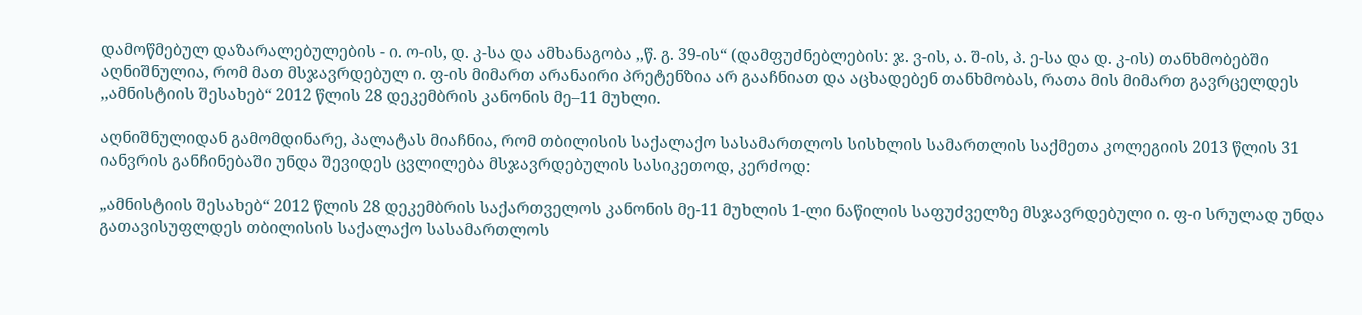დამოწმებულ დაზარალებულების - ი. ო-ის, დ. კ-სა და ამხანაგობა ,,წ. გ. 39-ის“ (დამფუძნებლების: ჯ. ვ-ის, ა. შ-ის, პ. ე-სა და დ. კ-ის) თანხმობებში აღნიშნულია, რომ მათ მსჯავრდებულ ი. ფ-ის მიმართ არანაირი პრეტენზია არ გააჩნიათ და აცხადებენ თანხმობას, რათა მის მიმართ გავრცელდეს ,,ამნისტიის შესახებ“ 2012 წლის 28 დეკემბრის კანონის მე–11 მუხლი.

აღნიშნულიდან გამომდინარე, პალატას მიაჩნია, რომ თბილისის საქალაქო სასამართლოს სისხლის სამართლის საქმეთა კოლეგიის 2013 წლის 31 იანვრის განჩინებაში უნდა შევიდეს ცვლილება მსჯავრდებულის სასიკეთოდ, კერძოდ:

„ამნისტიის შესახებ“ 2012 წლის 28 დეკემბრის საქართველოს კანონის მე-11 მუხლის 1-ლი ნაწილის საფუძველზე მსჯავრდებული ი. ფ-ი სრულად უნდა გათავისუფლდეს თბილისის საქალაქო სასამართლოს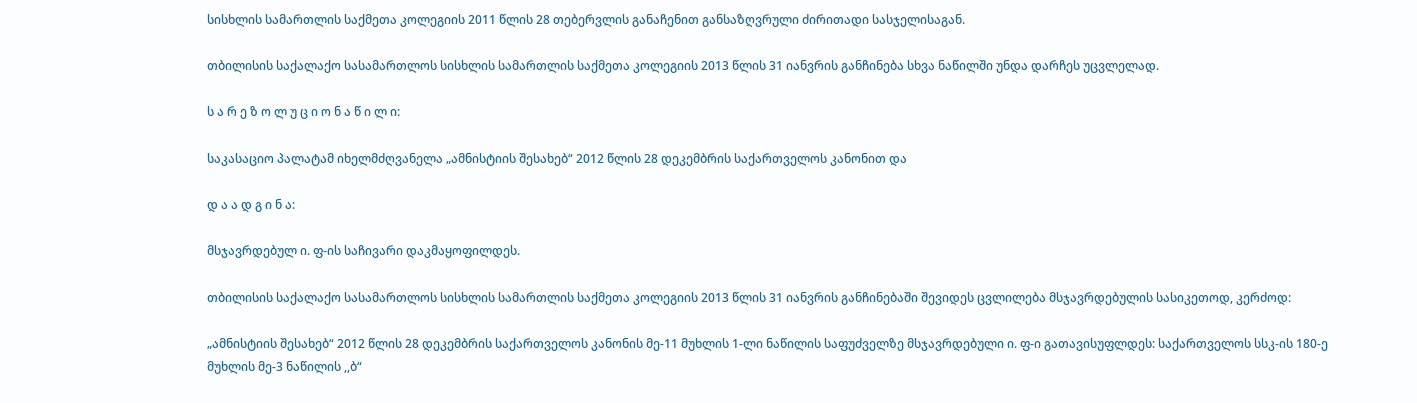სისხლის სამართლის საქმეთა კოლეგიის 2011 წლის 28 თებერვლის განაჩენით განსაზღვრული ძირითადი სასჯელისაგან.

თბილისის საქალაქო სასამართლოს სისხლის სამართლის საქმეთა კოლეგიის 2013 წლის 31 იანვრის განჩინება სხვა ნაწილში უნდა დარჩეს უცვლელად.

ს ა რ ე ზ ო ლ უ ც ი ო ნ ა წ ი ლ ი:

საკასაციო პალატამ იხელმძღვანელა „ამნისტიის შესახებ“ 2012 წლის 28 დეკემბრის საქართველოს კანონით და

დ ა ა დ გ ი ნ ა:

მსჯავრდებულ ი. ფ-ის საჩივარი დაკმაყოფილდეს.

თბილისის საქალაქო სასამართლოს სისხლის სამართლის საქმეთა კოლეგიის 2013 წლის 31 იანვრის განჩინებაში შევიდეს ცვლილება მსჯავრდებულის სასიკეთოდ, კერძოდ:

„ამნისტიის შესახებ“ 2012 წლის 28 დეკემბრის საქართველოს კანონის მე-11 მუხლის 1-ლი ნაწილის საფუძველზე მსჯავრდებული ი. ფ-ი გათავისუფლდეს: საქართველოს სსკ-ის 180-ე მუხლის მე-3 ნაწილის ,,ბ“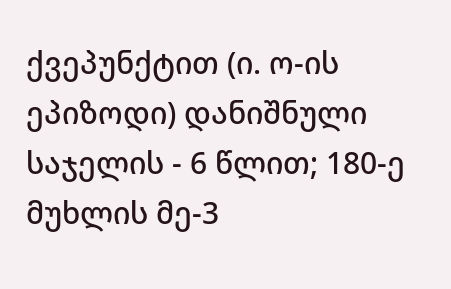ქვეპუნქტით (ი. ო-ის ეპიზოდი) დანიშნული საჯელის - 6 წლით; 180-ე მუხლის მე-3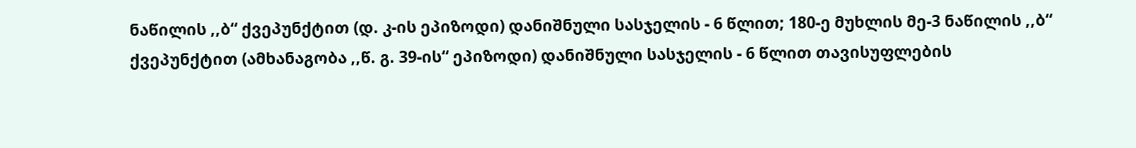ნაწილის ,,ბ“ ქვეპუნქტით (დ. კ-ის ეპიზოდი) დანიშნული სასჯელის - 6 წლით; 180-ე მუხლის მე-3 ნაწილის ,,ბ“ ქვეპუნქტით (ამხანაგობა ,,წ. გ. 39-ის“ ეპიზოდი) დანიშნული სასჯელის - 6 წლით თავისუფლების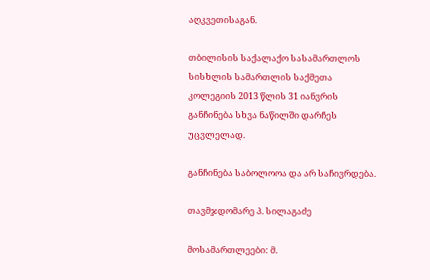აღკვეთისაგან.

თბილისის საქალაქო სასამართლოს სისხლის სამართლის საქმეთა კოლეგიის 2013 წლის 31 იანვრის განჩინება სხვა ნაწილში დარჩეს უცვლელად.

განჩინება საბოლოოა და არ საჩივრდება.

თავმჯდომარე პ. სილაგაძე

მოსამართლეები: მ.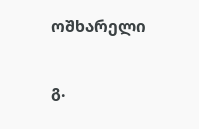ოშხარელი

გ.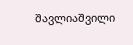შავლიაშვილი